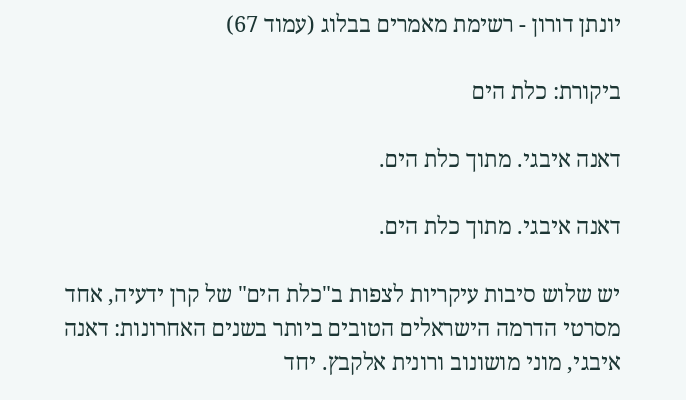יונתן דורון - רשימת מאמרים בבלוג (עמוד 67)

ביקורת: כלת הים

דאנה איבגי. מתוך כלת הים.

דאנה איבגי. מתוך כלת הים.

יש שלוש סיבות עיקריות לצפות ב"כלת הים" של קרן ידעיה, אחד מסרטי הדרמה הישראלים הטובים ביותר בשנים האחרונות: דאנה איבגי, מוני מושונוב ורונית אלקבץ. יחד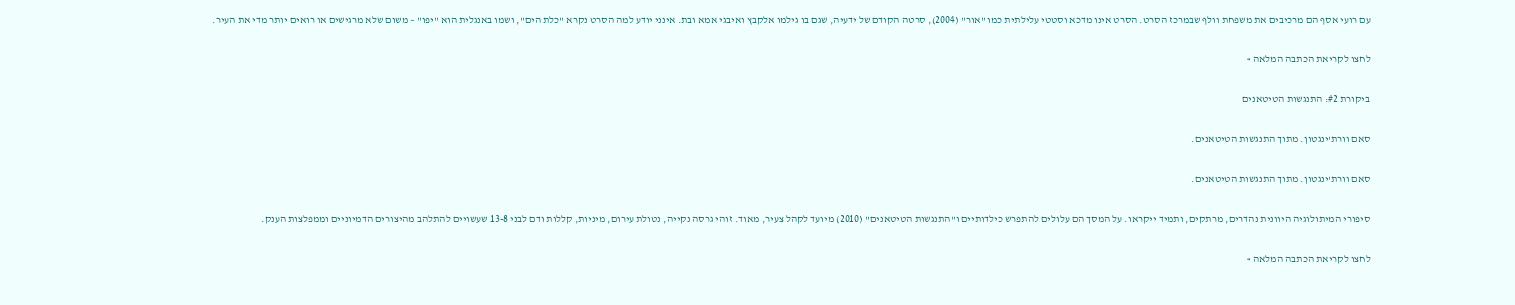עם רועי אסף הם מרכיבים את משפחת וולף שבמרכז הסרט. הסרט אינו מדכא וסטטי עלילתית כמו "אור" (2004), סרטה הקודם של ידעיה, שגם בו גילמו אלקבץ ואיבגי אמא ובת. אינני יודע למה הסרט נקרא "כלת הים", ושמו באנגלית הוא "יפו" – משום שלא מרגישים או רואים יותר מדי את העיר.

לחצו לקריאת הכתבה המלאה »

ביקורת #2: התנגשות הטיטאנים

סאם וורת'ינגטון. מתוך התנגשות הטיטאנים.

סאם וורת'ינגטון. מתוך התנגשות הטיטאנים.

סיפורי המיתולוגיה היוונית נהדרים, מרתקים, ותמיד ייקראו. על המסך הם עלולים להתפרש כילדותיים ו"התנגשות הטיטאנים" (2010) מיועד לקהל צעיר, מאוד. זוהי גרסה נקייה, נטולת עירום, מיניות, קללות ודם לבני 13-8 שעשויים להתלהב מהיצורים הדמיוניים וממפלצות הענק.

לחצו לקריאת הכתבה המלאה »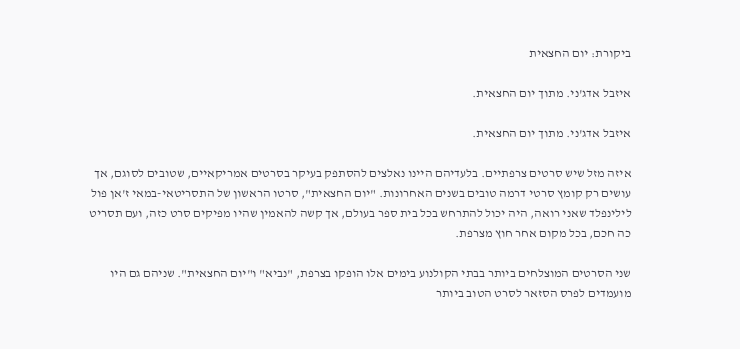ביקורת: יום החצאית

איזבל אדג'ני. מתוך יום החצאית.

איזבל אדג'ני. מתוך יום החצאית.

איזה מזל שיש סרטים צרפתיים. בלעדיהם היינו נאלצים להסתפק בעיקר בסרטים אמריקאיים, שטובים לסוגם, אך עושים רק קומץ סרטי דרמה טובים בשנים האחרונות. "יום החצאית", סרטו הראשון של התסריטאי-במאי ז'אן פול לילינפלד שאני רואה, היה יכול להתרחש בכל בית ספר בעולם, אך קשה להאמין שהיו מפיקים סרט כזה, ועם תסריט כה חכם, בכל מקום אחר חוץ מצרפת.

שני הסרטים המוצלחים ביותר בבתי הקולנוע בימים אלו הופקו בצרפת, "נביא" ו"יום החצאית". שניהם גם היו מועמדים לפרס הסזאר לסרט הטוב ביותר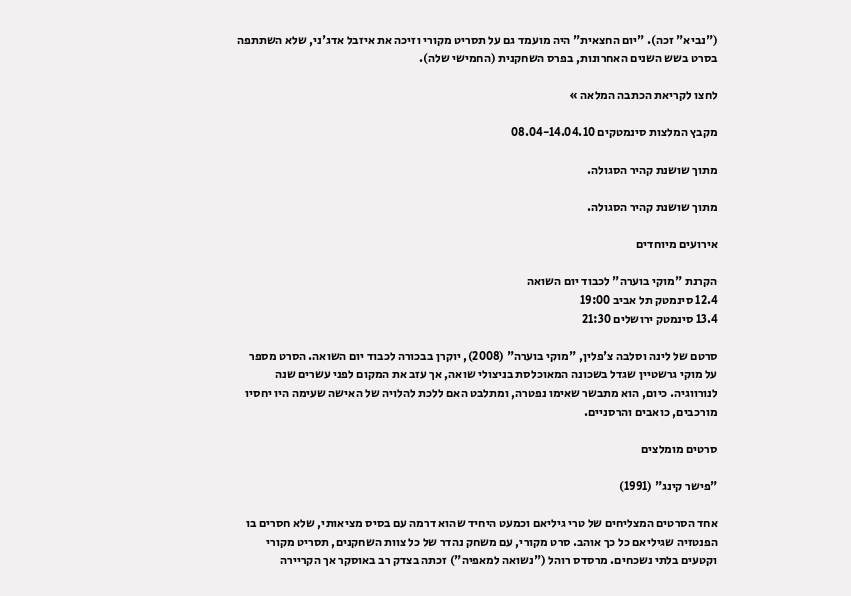("נביא" זכה). "יום החצאית" היה מועמד גם על תסריט מקורי וזיכה את איזבל אדג'ני, שלא השתתפה בסרט בשש השנים האחרונות, בפרס השחקנית (החמישי שלה).

לחצו לקריאת הכתבה המלאה »

מקבץ המלצות סינמטקים 08.04-14.04.10

מתוך שושנת קהיר הסגולה.

מתוך שושנת קהיר הסגולה.

אירועים מיוחדים

הקרנת "מוקי בוערה" לכבוד יום השואה
12.4 סינמטק תל אביב 19:00
13.4 סינמטק ירושלים 21:30

סרטם של לינה וסלבה צ'פלין, "מוקי בוערה" (2008), יוקרן בבכורה לכבוד יום השואה. הסרט מספר על מוקי גרשטיין שגדל בשכונה המאוכלסת בניצולי שואה, אך עזב את המקום לפני עשרים שנה לנורווגיה. כיום, הוא מתבשר שאימו נפטרה, ומתלבט האם ללכת להלויה של האישה שעימה היו יחסיו מורכבים, כואבים והרסניים.

סרטים מומלצים

"פישר קינג" (1991)

אחד הסרטים המצליחים של טרי גיליאם וכמעט היחיד שהוא דרמה עם בסיס מציאותי, שלא חסרים בו הפנטזיה שגיליאם כל כך אוהב. סרט מקורי, עם משחק נהדר של כל צוות השחקנים, תסריט מקורי וקטעים בלתי נשכחים. מרסדס רוהל ("נשואה למאפיה") זכתה בצדק רב באוסקר אך הקריירה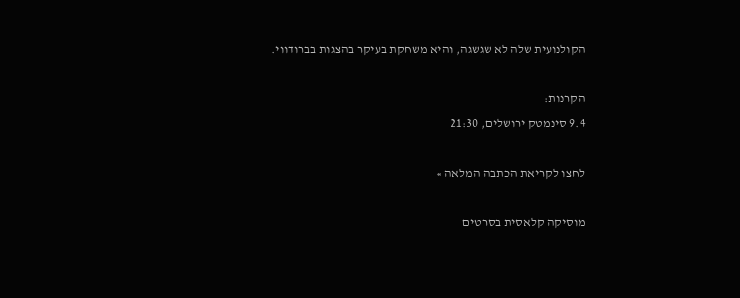הקולנועית שלה לא שגשגה, והיא משחקת בעיקר בהצגות בברודווי.

הקרנות:
9.4 סינמטק ירושלים, 21:30

לחצו לקריאת הכתבה המלאה »

מוסיקה קלאסית בסרטים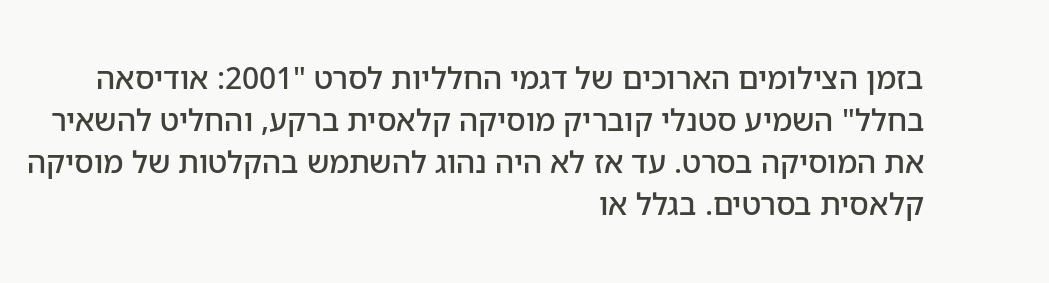בזמן הצילומים הארוכים של דגמי החלליות לסרט "2001: אודיסאה בחלל" השמיע סטנלי קובריק מוסיקה קלאסית ברקע, והחליט להשאיר את המוסיקה בסרט. עד אז לא היה נהוג להשתמש בהקלטות של מוסיקה קלאסית בסרטים. בגלל או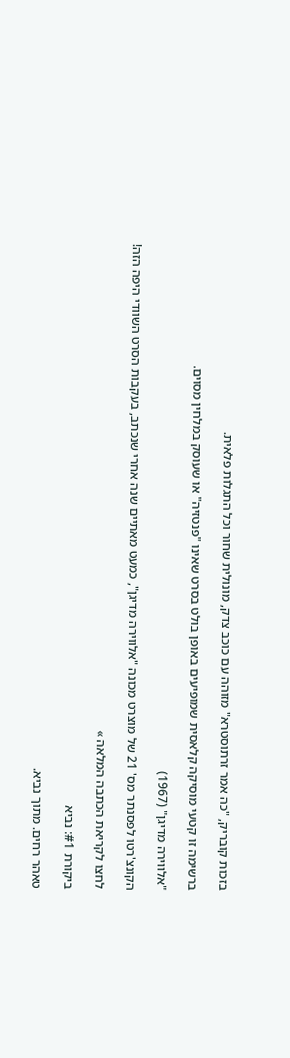בזכות קובריק, "כה אמר זרתוסטרא" מזוהה עם כוכב צדק, מונולית שחור וכל התגלות פלאית.

ברשימה זו קטעי מוסיקה קלאסית שמופיעים באופן בולט בסרט שאינו "פנטזיה" או שעוסק במלחין מסוים.

"אלווירה מדיגן" (1967)

הקונצ'רטו לפסנתר מס' 21 של מוצרט מכונה "אלווירה מדיגן", כמעט מאתיים שנה אחרי שנכתב, בעקבות הסרט השוודי היפה הזה!

לחצו לקריאת הכתבה המלאה »

ביקורת #1: נביא

טאהר רחים. מתוך נביא.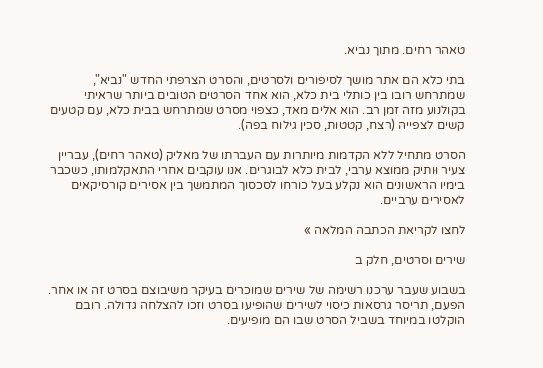טאהר רחים. מתוך נביא.

בתי כלא הם אתר מושך לסיפורים ולסרטים, והסרט הצרפתי החדש "נביא", שמתרחש רובו בין כותלי בית כלא, הוא אחד הסרטים הטובים ביותר שראיתי בקולנוע מזה זמן רב. הוא אלים מאד, כצפוי מסרט שמתרחש בבית כלא, עם קטעים קשים לצפייה (רצח, קטטות, סכין גילוח בפה).

הסרט מתחיל ללא הקדמות מיותרות עם העברתו של מאליק (טאהר רחים), עבריין צעיר וּותיק ממוצא ערבי, לבית כלא לבוגרים. אנו עוקבים אחרי התאקלמותו, כשכבר בימיו הראשונים הוא נקלע בעל כורחו לסכסוך המתמשך בין אסירים קורסיקאים לאסירים ערביים.

לחצו לקריאת הכתבה המלאה »

שירים וסרטים, חלק ב

בשבוע שעבר ערכנו רשימה של שירים שמוכרים בעיקר משיבוצם בסרט זה או אחר. הפעם, תריסר גרסאות כיסוי לשירים שהופיעו בסרט וזכו להצלחה גדולה. רובם הוקלטו במיוחד בשביל הסרט שבו הם מופיעים.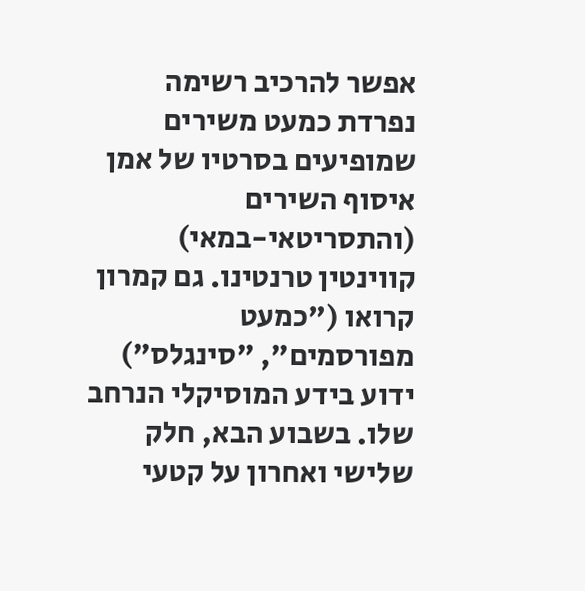אפשר להרכיב רשימה נפרדת כמעט משירים שמופיעים בסרטיו של אמן איסוף השירים (והתסריטאי-במאי) קווינטין טרנטינו. גם קמרון קרואו ("כמעט מפורסמים", "סינגלס") ידוע בידע המוסיקלי הנרחב שלו. בשבוע הבא, חלק שלישי ואחרון על קטעי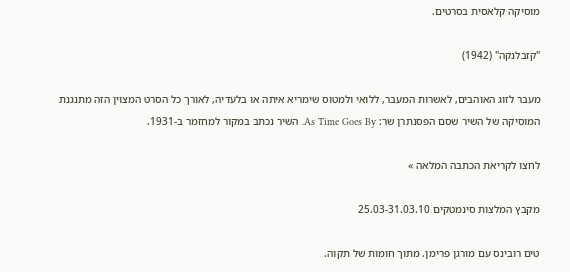מוסיקה קלאסית בסרטים.

"קזבלנקה" (1942)

מעבר לזוג האוהבים, לאשרות המעבר, ללואי ולמטוס שימריא איתה או בלעדיה, לאורך כל הסרט המצוין הזה מתנגנת המוסיקה של השיר שסם הפסנתרן שר: As Time Goes By. השיר נכתב במקור למחזמר ב-1931.

לחצו לקריאת הכתבה המלאה »

מקבץ המלצות סינמטקים 25.03-31.03.10

טים רובינס עם מורגן פרימן. מתוך חומות של תקוה.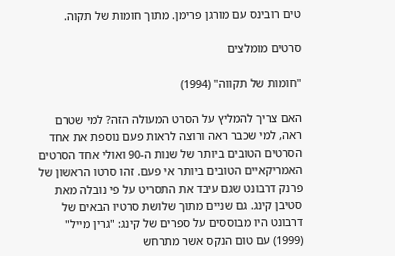טים רובינס עם מורגן פרימן. מתוך חומות של תקוה.

סרטים מומלצים

"חומות של תקווה" (1994)

האם צריך להמליץ על הסרט המעולה הזה? למי שטרם ראה, למי שכבר ראה ורוצה לראות פעם נוספת את אחד הסרטים הטובים ביותר של שנות ה-90 ואולי אחד הסרטים האמריקאיים הטובים ביותר אי פעם. זהו סרטו הראשון של פרנק דרבונט שגם עיבד את התסריט על פי נובלה מאת סטיבן קינג. גם שניים מתוך שלושת סרטיו הבאים של דרבונט היו מבוססים על ספרים של קינג: "גרין מייל" (1999) עם טום הנקס אשר מתרחש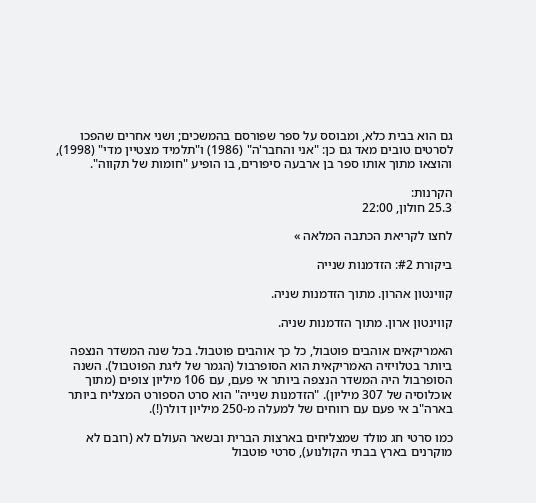גם הוא בבית כלא, ומבוסס על ספר שפורסם בהמשכים; ושני אחרים שהפכו לסרטים טובים מאד גם כן: "אני והחבר'ה" (1986) ו"תלמיד מצטיין מדי" (1998), והוצאו מתוך אותו ספר בן ארבעה סיפורים, בו הופיע "חומות של תקווה".

הקרנות:
25.3 חולון, 22:00

לחצו לקריאת הכתבה המלאה »

ביקורת #2: הזדמנות שנייה

קווינטון אהרון. מתוך הזדמנות שניה.

קווינטון ארון. מתוך הזדמנות שניה.

האמריקאים אוהבים פוטבול, כל כך אוהבים פוטבול. בכל שנה המשדר הנצפה ביותר בטלויזיה האמריקאית הוא הסופרבול (הגמר של ליגת הפוטבול). השנה הסופרבול היה המשדר הנצפה ביותר אי פעם, עם 106 מיליון צופים (מתוך אוכלוסיה של 307 מיליון). "הזדמנות שנייה" הוא סרט הספורט המצליח ביותר בארה"ב אי פעם עם רווחים של למעלה מ-250 מיליון דולר(!).

כמו סרטי חג מולד שמצליחים בארצות הברית ובשאר העולם לא (רובם לא מוקרנים בארץ בבתי הקולנוע), סרטי פוטבול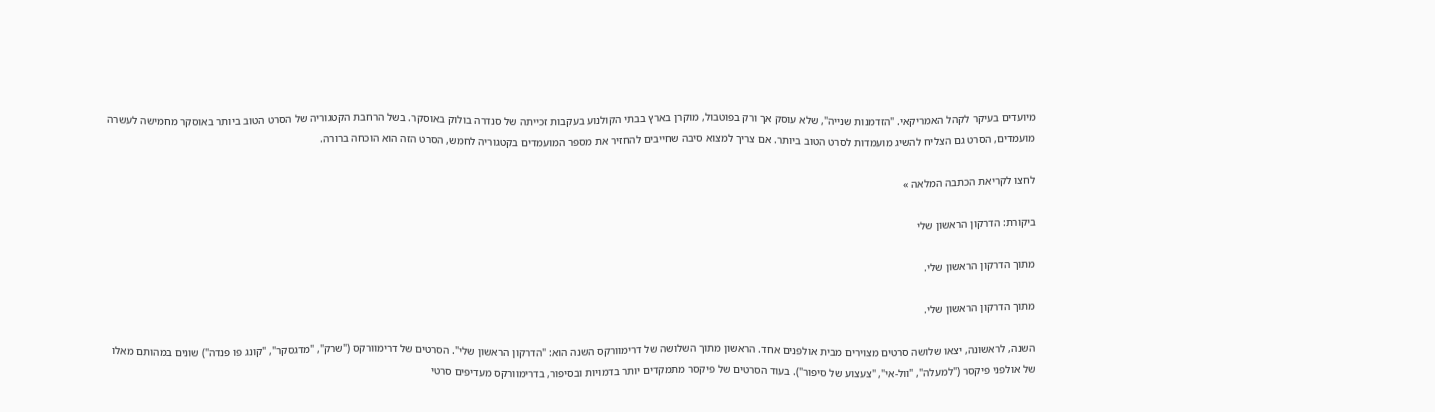מיועדים בעיקר לקהל האמריקאי. "הזדמנות שנייה", שלא עוסק אך ורק בפוטבול, מוקרן בארץ בבתי הקולנוע בעקבות זכייתה של סנדרה בולוק באוסקר. בשל הרחבת הקטגוריה של הסרט הטוב ביותר באוסקר מחמישה לעשרה מועמדים, הסרט גם הצליח להשיג מועמדות לסרט הטוב ביותר. אם צריך למצוא סיבה שחייבים להחזיר את מספר המועמדים בקטגוריה לחמש, הסרט הזה הוא הוכחה ברורה.

לחצו לקריאת הכתבה המלאה »

ביקורת: הדרקון הראשון שלי

מתוך הדרקון הראשון שלי.

מתוך הדרקון הראשון שלי.

השנה, לראשונה, יצאו שלושה סרטים מצוירים מבית אולפנים אחד. הראשון מתוך השלושה של דרימוורקס השנה הוא: "הדרקון הראשון שלי". הסרטים של דרימוורקס ("שרק", "מדגסקר", "קונג פו פנדה") שונים במהותם מאלו של אולפני פיקסר ("למעלה", "וול-אי", "צעצוע של סיפור"). בעוד הסרטים של פיקסר מתמקדים יותר בדמויות ובסיפור, בדרימוורקס מעדיפים סרטי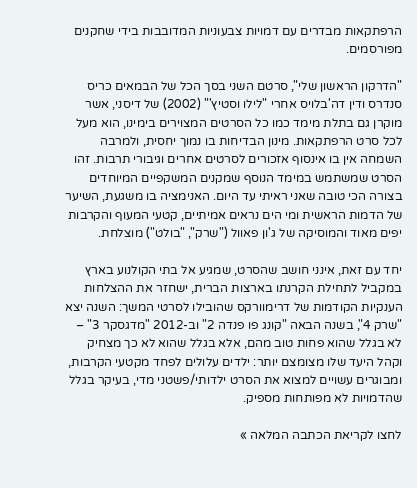הרפתקאות מבדרים עם דמויות צבעוניות המדובבות בידי שחקנים מפורסמים.

"הדרקון הראשון שלי", סרטם השני בסך הכל של הבמאים כריס סנדרס ודין דה'בלויס אחרי "לילו וסטיץ'" (2002) של דיסני, אשר מוקרן גם בתלת מימד כמו כל הסרטים המצוירים בימינו, הוא מעל לכל סרט הרפתקאות. מינון הבדיחות בו נמוך יחסית, ולמרבה השמחה אין בו אינסוף אזכורים לסרטים אחרים וגיבורי תרבות. זהו הסרט שמשתמש במימד הנוסף שמקנים המשקפיים המיוחדים בצורה הכי טובה שאני ראיתי עד היום. האנימציה בו משגעת, השיער של הדמות הראשית ומי הים נראים אמיתיים, קטעי המעוף והקרבות יפים מאוד והמוסיקה של ג'ון פאוול ("שרק", "בולט") מוצלחת.

יחד עם זאת, אינני חושב שהסרט, שמגיע אל בתי הקולנוע בארץ במקביל לתחילת הקרנתו בארצות הברית, ישחזר את ההצלחות הענקיות הקודמות של דרימוורקס שהובילו לסרטי המשך: השנה יצא "שרק 4", בשנה הבאה "קונג פו פנדה 2" וב-2012 "מדגסקר 3" – לא בגלל שהוא פחות טוב מהם, אלא בגלל שהוא לא כך מצחיק וקהל היעד שלו מצומצם יותר: ילדים עלולים לפחד מקטעי הקרבות, ומבוגרים עשויים למצוא את הסרט ילדותי/פשטני מדי, בעיקר בגלל שהדמויות לא מפותחות מספיק.

לחצו לקריאת הכתבה המלאה »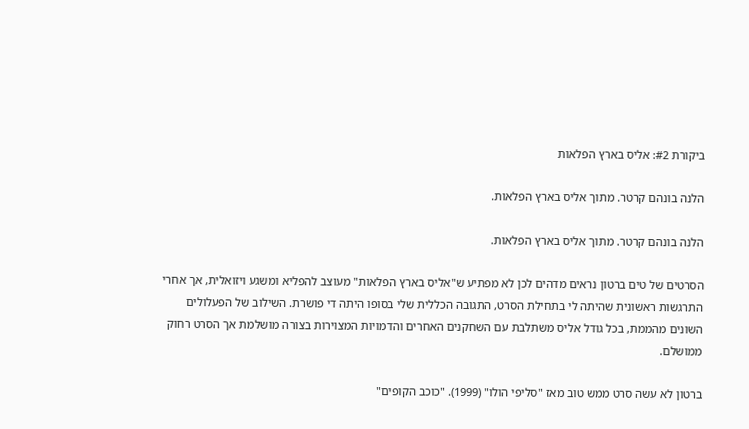ביקורת #2: אליס בארץ הפלאות

הלנה בונהם קרטר. מתוך אליס בארץ הפלאות.

הלנה בונהם קרטר. מתוך אליס בארץ הפלאות.

הסרטים של טים ברטון נראים מדהים לכן לא מפתיע ש"אליס בארץ הפלאות" מעוצב להפליא ומשגע ויזואלית, אך אחרי התרגשות ראשונית שהיתה לי בתחילת הסרט, התגובה הכללית שלי בסופו היתה די פושרת. השילוב של הפעלולים השונים מהממת, בכל גודל אליס משתלבת עם השחקנים האחרים והדמויות המצוירות בצורה מושלמת אך הסרט רחוק ממושלם.

ברטון לא עשה סרט ממש טוב מאז "סליפי הולו" (1999). "כוכב הקופים"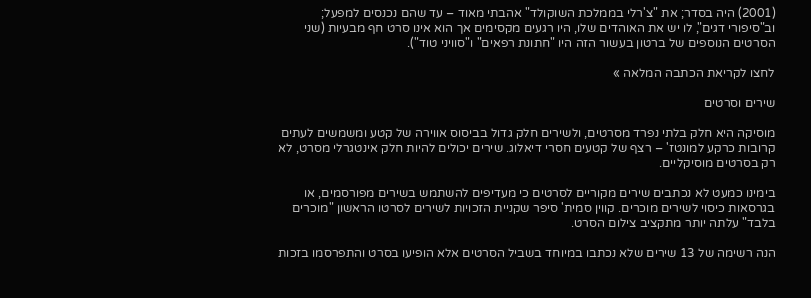(2001) היה בסדר; את "צ'רלי בממלכת השוקולד" אהבתי מאוד – עד שהם נכנסים למפעל; וב"סיפורי דגים", לו יש את האוהדים שלו, היו רגעים מקסימים אך הוא אינו סרט חף מבעיות (שני הסרטים הנוספים של ברטון בעשור הזה היו "חתונת רפאים" ו"סוויני טוד").

לחצו לקריאת הכתבה המלאה »

שירים וסרטים

מוסיקה היא חלק בלתי נפרד מסרטים, ולשירים חלק גדול בביסוס אווירה של קטע ומשמשים לעתים קרובות כרקע למונטז' – רצף של קטעים חסרי דיאלוג. שירים יכולים להיות חלק אינטגרלי מסרט, לא רק בסרטים מוסיקליים.

בימינו כמעט לא נכתבים שירים מקוריים לסרטים כי מעדיפים להשתמש בשירים מפורסמים, או בגרסאות כיסוי לשירים מוכרים. קווין סמית' סיפר שקניית הזכויות לשירים לסרטו הראשון "מוכרים בלבד" עלתה יותר מתקציב צילום הסרט.

הנה רשימה של 13 שירים שלא נכתבו במיוחד בשביל הסרטים אלא הופיעו בסרט והתפרסמו בזכות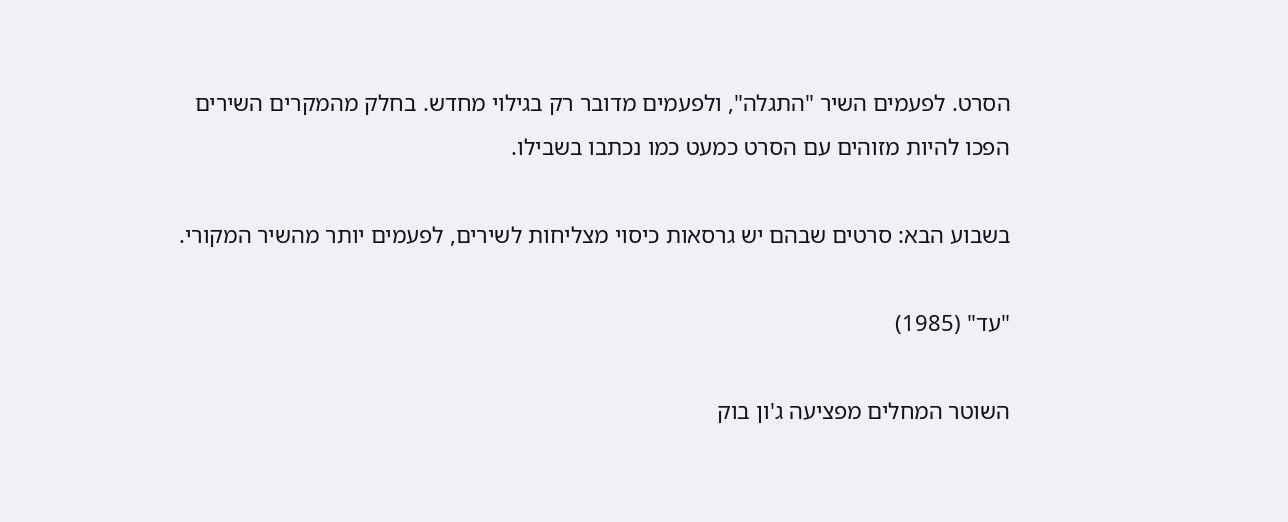הסרט. לפעמים השיר "התגלה", ולפעמים מדובר רק בגילוי מחדש. בחלק מהמקרים השירים הפכו להיות מזוהים עם הסרט כמעט כמו נכתבו בשבילו.

בשבוע הבא: סרטים שבהם יש גרסאות כיסוי מצליחות לשירים, לפעמים יותר מהשיר המקורי.

"עד" (1985)

השוטר המחלים מפציעה ג'ון בוק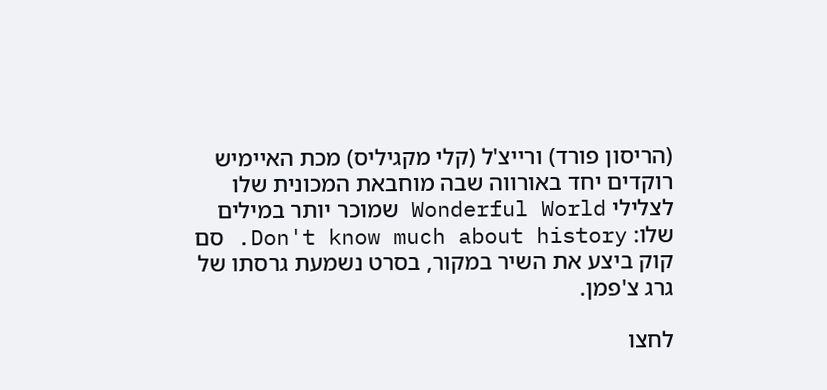(הריסון פורד) ורייצ'ל (קלי מקגיליס) מכת האיימיש רוקדים יחד באורווה שבה מוחבאת המכונית שלו לצלילי Wonderful World שמוכר יותר במילים שלו: Don't know much about history. סם קוק ביצע את השיר במקור, בסרט נשמעת גרסתו של גרג צ'פמן.

לחצו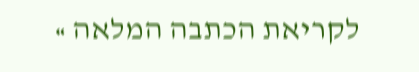לקריאת הכתבה המלאה »